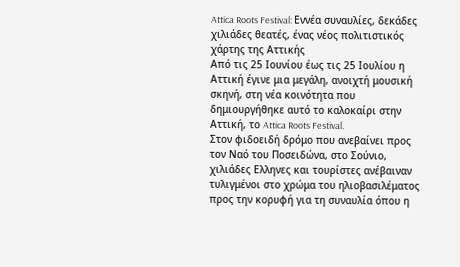Attica Roots Festival: Εννέα συναυλίες, δεκάδες χιλιάδες θεατές, ένας νέος πολιτιστικός χάρτης της Αττικής
Από τις 25 Ιουνίου έως τις 25 Ιουλίου η Αττική έγινε μια μεγάλη, ανοιχτή μουσική σκηνή, στη νέα κοινότητα που δημιουργήθηκε αυτό το καλοκαίρι στην Αττική, το Attica Roots Festival.
Στον φιδοειδή δρόμο που ανεβαίνει προς τον Ναό του Ποσειδώνα, στο Σούνιο, χιλιάδες Ελληνες και τουρίστες ανέβαιναν τυλιγμένοι στο χρώμα του ηλιοβασιλέματος προς την κορυφή για τη συναυλία όπου η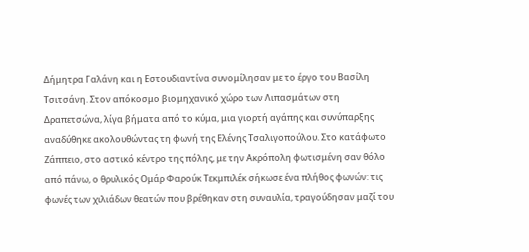Δήμητρα Γαλάνη και η Εστουδιαντίνα συνομίλησαν με το έργο του Βασίλη Τσιτσάνη. Στον απόκοσμο βιομηχανικό χώρο των Λιπασμάτων στη Δραπετσώνα, λίγα βήματα από το κύμα, μια γιορτή αγάπης και συνύπαρξης αναδύθηκε ακολουθώντας τη φωνή της Ελένης Τσαλιγοπούλου. Στο κατάφωτο Ζάππειο, στο αστικό κέντρο της πόλης, με την Ακρόπολη φωτισμένη σαν θόλο από πάνω, ο θρυλικός Ομάρ Φαρούκ Τεκμπιλέκ σήκωσε ένα πλήθος φωνών: τις φωνές των χιλιάδων θεατών που βρέθηκαν στη συναυλία, τραγούδησαν μαζί του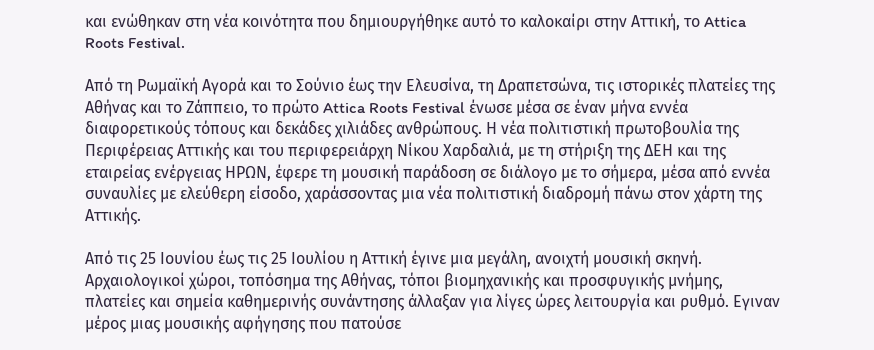και ενώθηκαν στη νέα κοινότητα που δημιουργήθηκε αυτό το καλοκαίρι στην Αττική, το Attica Roots Festival.

Από τη Ρωμαϊκή Αγορά και το Σούνιο έως την Ελευσίνα, τη Δραπετσώνα, τις ιστορικές πλατείες της Αθήνας και το Ζάππειο, το πρώτο Attica Roots Festival ένωσε μέσα σε έναν μήνα εννέα διαφορετικούς τόπους και δεκάδες χιλιάδες ανθρώπους. Η νέα πολιτιστική πρωτοβουλία της Περιφέρειας Αττικής και του περιφερειάρχη Νίκου Χαρδαλιά, με τη στήριξη της ΔΕΗ και της εταιρείας ενέργειας ΗΡΩΝ, έφερε τη μουσική παράδοση σε διάλογο με το σήμερα, μέσα από εννέα συναυλίες με ελεύθερη είσοδο, χαράσσοντας μια νέα πολιτιστική διαδρομή πάνω στον χάρτη της Αττικής.

Από τις 25 Ιουνίου έως τις 25 Ιουλίου η Αττική έγινε μια μεγάλη, ανοιχτή μουσική σκηνή. Αρχαιολογικοί χώροι, τοπόσημα της Αθήνας, τόποι βιομηχανικής και προσφυγικής μνήμης, πλατείες και σημεία καθημερινής συνάντησης άλλαξαν για λίγες ώρες λειτουργία και ρυθμό. Εγιναν μέρος μιας μουσικής αφήγησης που πατούσε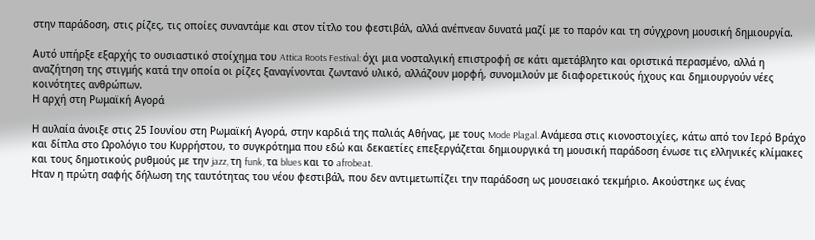στην παράδοση, στις ρίζες, τις οποίες συναντάμε και στον τίτλο του φεστιβάλ, αλλά ανέπνεαν δυνατά μαζί με το παρόν και τη σύγχρονη μουσική δημιουργία.

Αυτό υπήρξε εξαρχής το ουσιαστικό στοίχημα του Attica Roots Festival: όχι μια νοσταλγική επιστροφή σε κάτι αμετάβλητο και οριστικά περασμένο, αλλά η αναζήτηση της στιγμής κατά την οποία οι ρίζες ξαναγίνονται ζωντανό υλικό, αλλάζουν μορφή, συνομιλούν με διαφορετικούς ήχους και δημιουργούν νέες κοινότητες ανθρώπων.
Η αρχή στη Ρωμαϊκή Αγορά

Η αυλαία άνοιξε στις 25 Ιουνίου στη Ρωμαϊκή Αγορά, στην καρδιά της παλιάς Αθήνας, με τους Mode Plagal. Ανάμεσα στις κιονοστοιχίες, κάτω από τον Ιερό Βράχο και δίπλα στο Ωρολόγιο του Κυρρήστου, το συγκρότημα που εδώ και δεκαετίες επεξεργάζεται δημιουργικά τη μουσική παράδοση ένωσε τις ελληνικές κλίμακες και τους δημοτικούς ρυθμούς με την jazz, τη funk, τα blues και το afrobeat.
Ηταν η πρώτη σαφής δήλωση της ταυτότητας του νέου φεστιβάλ, που δεν αντιμετωπίζει την παράδοση ως μουσειακό τεκμήριο. Ακούστηκε ως ένας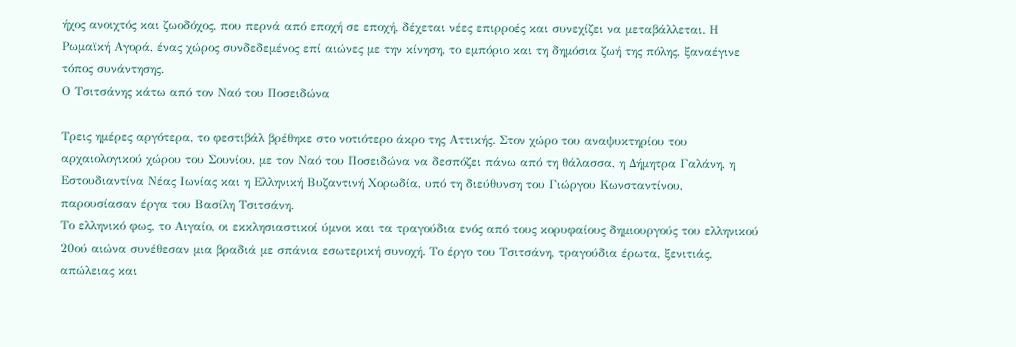ήχος ανοιχτός και ζωοδόχος, που περνά από εποχή σε εποχή, δέχεται νέες επιρροές και συνεχίζει να μεταβάλλεται. Η Ρωμαϊκή Αγορά, ένας χώρος συνδεδεμένος επί αιώνες με την κίνηση, το εμπόριο και τη δημόσια ζωή της πόλης, ξαναέγινε τόπος συνάντησης.
Ο Τσιτσάνης κάτω από τον Ναό του Ποσειδώνα

Τρεις ημέρες αργότερα, το φεστιβάλ βρέθηκε στο νοτιότερο άκρο της Αττικής. Στον χώρο του αναψυκτηρίου του αρχαιολογικού χώρου του Σουνίου, με τον Ναό του Ποσειδώνα να δεσπόζει πάνω από τη θάλασσα, η Δήμητρα Γαλάνη, η Εστουδιαντίνα Νέας Ιωνίας και η Ελληνική Βυζαντινή Χορωδία, υπό τη διεύθυνση του Γιώργου Κωνσταντίνου, παρουσίασαν έργα του Βασίλη Τσιτσάνη.
Το ελληνικό φως, το Αιγαίο, οι εκκλησιαστικοί ύμνοι και τα τραγούδια ενός από τους κορυφαίους δημιουργούς του ελληνικού 20ού αιώνα συνέθεσαν μια βραδιά με σπάνια εσωτερική συνοχή. Το έργο του Τσιτσάνη, τραγούδια έρωτα, ξενιτιάς, απώλειας και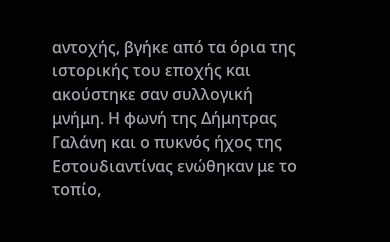αντοχής, βγήκε από τα όρια της ιστορικής του εποχής και ακούστηκε σαν συλλογική μνήμη. Η φωνή της Δήμητρας Γαλάνη και ο πυκνός ήχος της Εστουδιαντίνας ενώθηκαν με το τοπίο,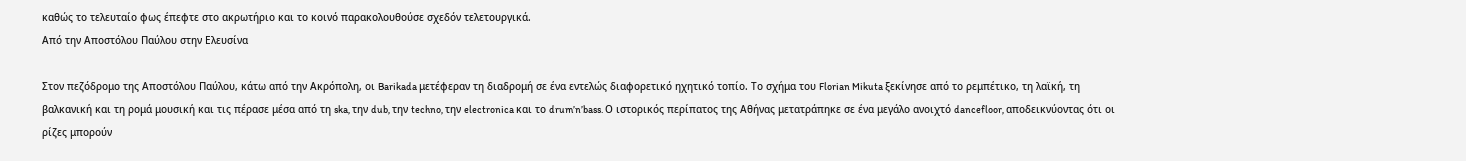καθώς το τελευταίο φως έπεφτε στο ακρωτήριο και το κοινό παρακολουθούσε σχεδόν τελετουργικά.
Από την Αποστόλου Παύλου στην Ελευσίνα

Στον πεζόδρομο της Αποστόλου Παύλου, κάτω από την Ακρόπολη, οι Barikada μετέφεραν τη διαδρομή σε ένα εντελώς διαφορετικό ηχητικό τοπίο. Το σχήμα του Florian Mikuta ξεκίνησε από το ρεμπέτικο, τη λαϊκή, τη βαλκανική και τη ρομά μουσική και τις πέρασε μέσα από τη ska, την dub, την techno, την electronica και το drum’n’bass. Ο ιστορικός περίπατος της Αθήνας μετατράπηκε σε ένα μεγάλο ανοιχτό dancefloor, αποδεικνύοντας ότι οι ρίζες μπορούν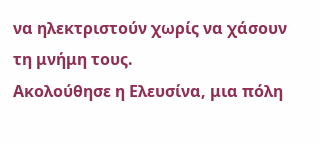να ηλεκτριστούν χωρίς να χάσουν τη μνήμη τους.
Ακολούθησε η Ελευσίνα, μια πόλη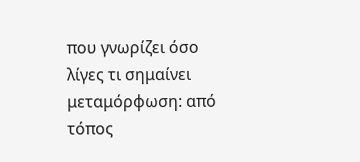που γνωρίζει όσο λίγες τι σημαίνει μεταμόρφωση: από τόπος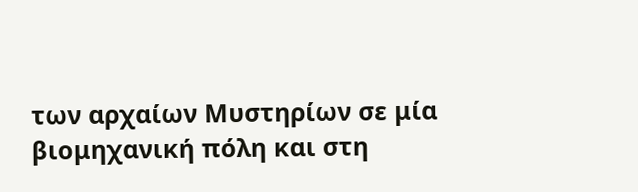των αρχαίων Μυστηρίων σε μία βιομηχανική πόλη και στη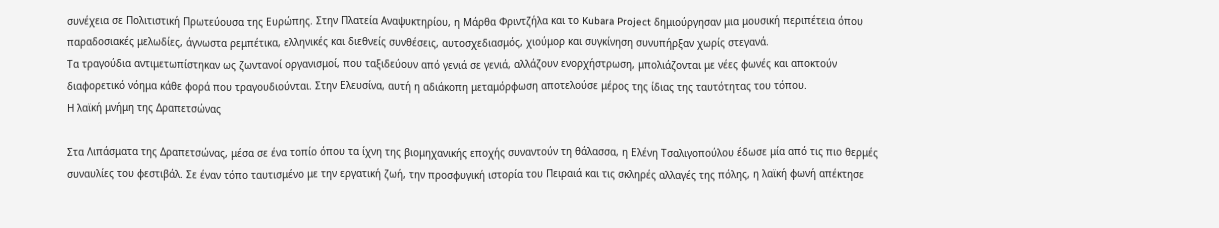συνέχεια σε Πολιτιστική Πρωτεύουσα της Ευρώπης. Στην Πλατεία Αναψυκτηρίου, η Μάρθα Φριντζήλα και το Kubara Project δημιούργησαν μια μουσική περιπέτεια όπου παραδοσιακές μελωδίες, άγνωστα ρεμπέτικα, ελληνικές και διεθνείς συνθέσεις, αυτοσχεδιασμός, χιούμορ και συγκίνηση συνυπήρξαν χωρίς στεγανά.
Τα τραγούδια αντιμετωπίστηκαν ως ζωντανοί οργανισμοί, που ταξιδεύουν από γενιά σε γενιά, αλλάζουν ενορχήστρωση, μπολιάζονται με νέες φωνές και αποκτούν διαφορετικό νόημα κάθε φορά που τραγουδιούνται. Στην Ελευσίνα, αυτή η αδιάκοπη μεταμόρφωση αποτελούσε μέρος της ίδιας της ταυτότητας του τόπου.
Η λαϊκή μνήμη της Δραπετσώνας

Στα Λιπάσματα της Δραπετσώνας, μέσα σε ένα τοπίο όπου τα ίχνη της βιομηχανικής εποχής συναντούν τη θάλασσα, η Ελένη Τσαλιγοπούλου έδωσε μία από τις πιο θερμές συναυλίες του φεστιβάλ. Σε έναν τόπο ταυτισμένο με την εργατική ζωή, την προσφυγική ιστορία του Πειραιά και τις σκληρές αλλαγές της πόλης, η λαϊκή φωνή απέκτησε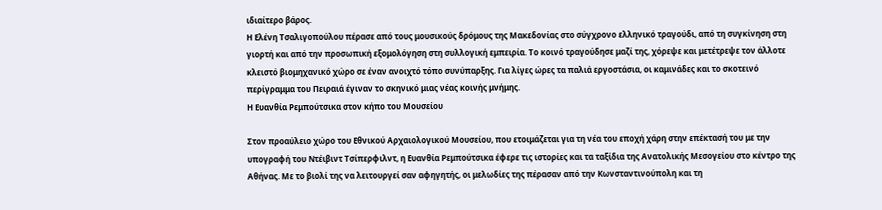ιδιαίτερο βάρος.
Η Ελένη Τσαλιγοπούλου πέρασε από τους μουσικούς δρόμους της Μακεδονίας στο σύγχρονο ελληνικό τραγούδι, από τη συγκίνηση στη γιορτή και από την προσωπική εξομολόγηση στη συλλογική εμπειρία. Το κοινό τραγούδησε μαζί της, χόρεψε και μετέτρεψε τον άλλοτε κλειστό βιομηχανικό χώρο σε έναν ανοιχτό τόπο συνύπαρξης. Για λίγες ώρες τα παλιά εργοστάσια, οι καμινάδες και το σκοτεινό περίγραμμα του Πειραιά έγιναν το σκηνικό μιας νέας κοινής μνήμης.
Η Ευανθία Ρεμπούτσικα στον κήπο του Μουσείου

Στον προαύλειο χώρο του Εθνικού Αρχαιολογικού Μουσείου, που ετοιμάζεται για τη νέα του εποχή χάρη στην επέκτασή του με την υπογραφή του Ντέιβιντ Τσίπερφιλντ, η Ευανθία Ρεμπούτσικα έφερε τις ιστορίες και τα ταξίδια της Ανατολικής Μεσογείου στο κέντρο της Αθήνας. Με το βιολί της να λειτουργεί σαν αφηγητής, οι μελωδίες της πέρασαν από την Κωνσταντινούπολη και τη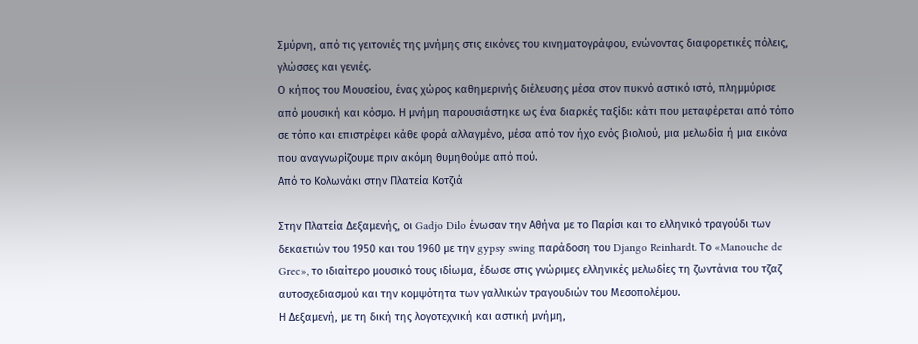Σμύρνη, από τις γειτονιές της μνήμης στις εικόνες του κινηματογράφου, ενώνοντας διαφορετικές πόλεις, γλώσσες και γενιές.
Ο κήπος του Μουσείου, ένας χώρος καθημερινής διέλευσης μέσα στον πυκνό αστικό ιστό, πλημμύρισε από μουσική και κόσμο. Η μνήμη παρουσιάστηκε ως ένα διαρκές ταξίδι: κάτι που μεταφέρεται από τόπο σε τόπο και επιστρέφει κάθε φορά αλλαγμένο, μέσα από τον ήχο ενός βιολιού, μια μελωδία ή μια εικόνα που αναγνωρίζουμε πριν ακόμη θυμηθούμε από πού.
Από το Κολωνάκι στην Πλατεία Κοτζιά

Στην Πλατεία Δεξαμενής, οι Gadjo Dilo ένωσαν την Αθήνα με το Παρίσι και το ελληνικό τραγούδι των δεκαετιών του 1950 και του 1960 με την gypsy swing παράδοση του Django Reinhardt. Το «Manouche de Grec», το ιδιαίτερο μουσικό τους ιδίωμα, έδωσε στις γνώριμες ελληνικές μελωδίες τη ζωντάνια του τζαζ αυτοσχεδιασμού και την κομψότητα των γαλλικών τραγουδιών του Μεσοπολέμου.
Η Δεξαμενή, με τη δική της λογοτεχνική και αστική μνήμη,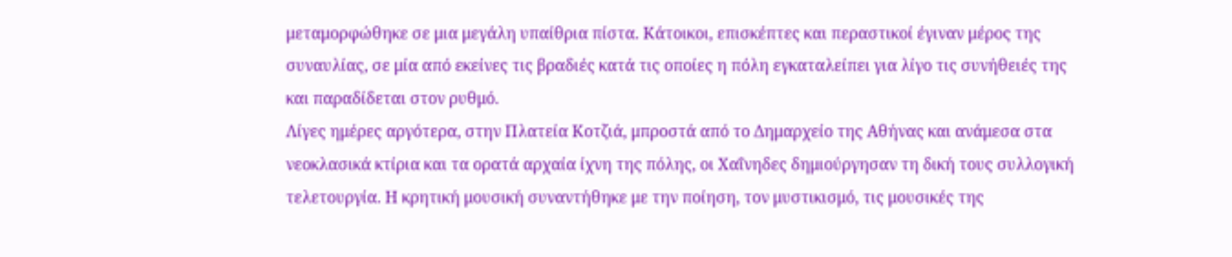μεταμορφώθηκε σε μια μεγάλη υπαίθρια πίστα. Κάτοικοι, επισκέπτες και περαστικοί έγιναν μέρος της συναυλίας, σε μία από εκείνες τις βραδιές κατά τις οποίες η πόλη εγκαταλείπει για λίγο τις συνήθειές της και παραδίδεται στον ρυθμό.
Λίγες ημέρες αργότερα, στην Πλατεία Κοτζιά, μπροστά από το Δημαρχείο της Αθήνας και ανάμεσα στα νεοκλασικά κτίρια και τα ορατά αρχαία ίχνη της πόλης, οι Χαΐνηδες δημιούργησαν τη δική τους συλλογική τελετουργία. Η κρητική μουσική συναντήθηκε με την ποίηση, τον μυστικισμό, τις μουσικές της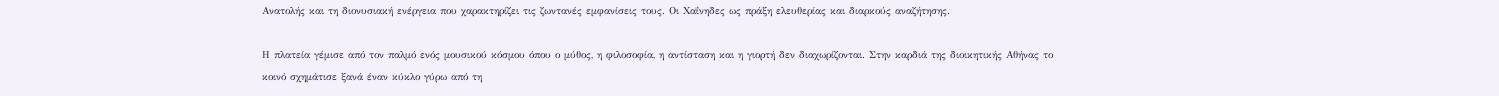Ανατολής και τη διονυσιακή ενέργεια που χαρακτηρίζει τις ζωντανές εμφανίσεις τους. Οι Χαΐνηδες ως πράξη ελευθερίας και διαρκούς αναζήτησης.

Η πλατεία γέμισε από τον παλμό ενός μουσικού κόσμου όπου ο μύθος, η φιλοσοφία, η αντίσταση και η γιορτή δεν διαχωρίζονται. Στην καρδιά της διοικητικής Αθήνας το κοινό σχημάτισε ξανά έναν κύκλο γύρω από τη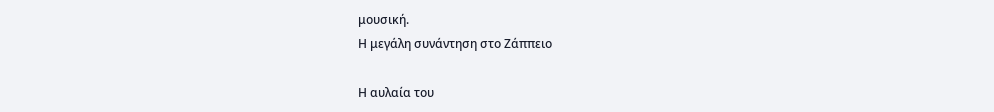μουσική.
Η μεγάλη συνάντηση στο Ζάππειο

Η αυλαία του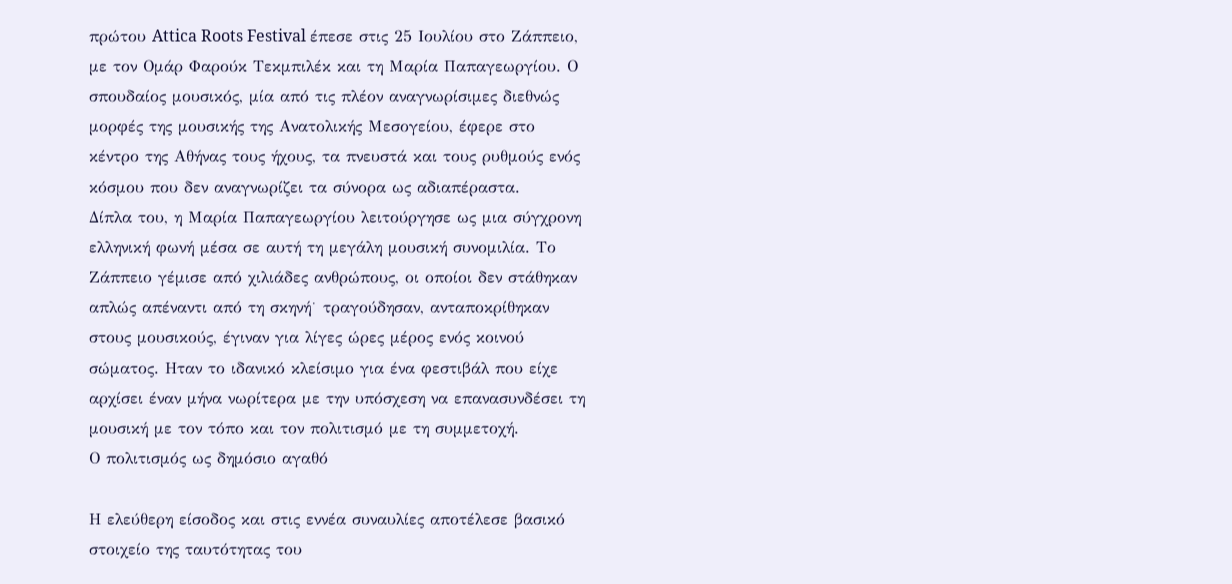πρώτου Attica Roots Festival έπεσε στις 25 Ιουλίου στο Ζάππειο, με τον Ομάρ Φαρούκ Τεκμπιλέκ και τη Μαρία Παπαγεωργίου. Ο σπουδαίος μουσικός, μία από τις πλέον αναγνωρίσιμες διεθνώς μορφές της μουσικής της Ανατολικής Μεσογείου, έφερε στο κέντρο της Αθήνας τους ήχους, τα πνευστά και τους ρυθμούς ενός κόσμου που δεν αναγνωρίζει τα σύνορα ως αδιαπέραστα.
Δίπλα του, η Μαρία Παπαγεωργίου λειτούργησε ως μια σύγχρονη ελληνική φωνή μέσα σε αυτή τη μεγάλη μουσική συνομιλία. Το Ζάππειο γέμισε από χιλιάδες ανθρώπους, οι οποίοι δεν στάθηκαν απλώς απέναντι από τη σκηνή˙ τραγούδησαν, ανταποκρίθηκαν στους μουσικούς, έγιναν για λίγες ώρες μέρος ενός κοινού σώματος. Ηταν το ιδανικό κλείσιμο για ένα φεστιβάλ που είχε αρχίσει έναν μήνα νωρίτερα με την υπόσχεση να επανασυνδέσει τη μουσική με τον τόπο και τον πολιτισμό με τη συμμετοχή.
Ο πολιτισμός ως δημόσιο αγαθό

Η ελεύθερη είσοδος και στις εννέα συναυλίες αποτέλεσε βασικό στοιχείο της ταυτότητας του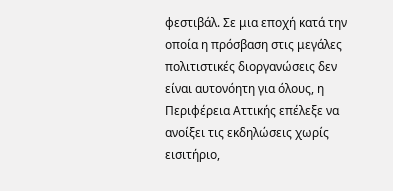φεστιβάλ. Σε μια εποχή κατά την οποία η πρόσβαση στις μεγάλες πολιτιστικές διοργανώσεις δεν είναι αυτονόητη για όλους, η Περιφέρεια Αττικής επέλεξε να ανοίξει τις εκδηλώσεις χωρίς εισιτήριο,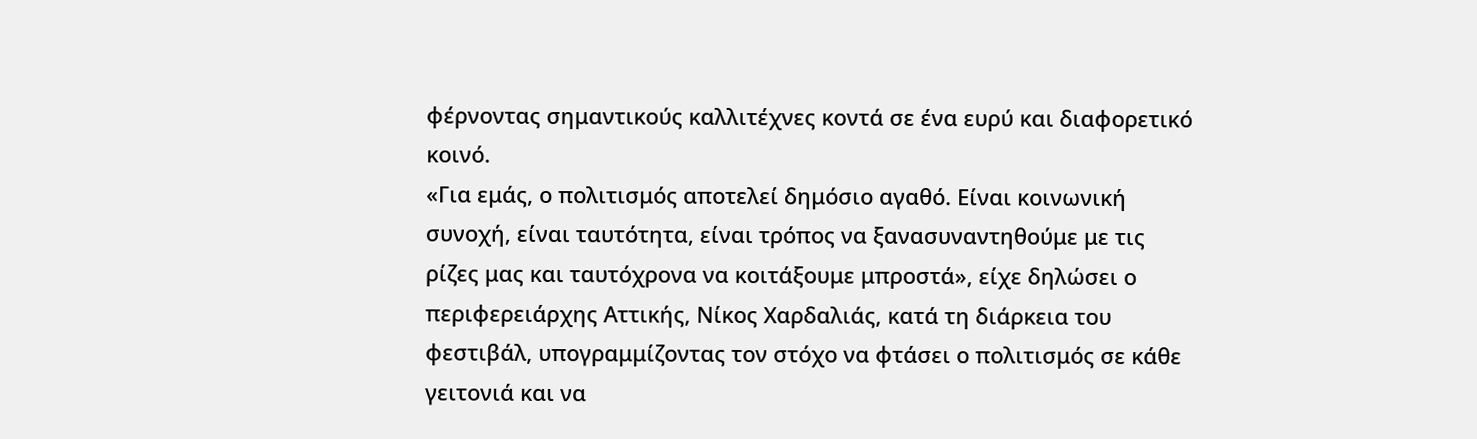φέρνοντας σημαντικούς καλλιτέχνες κοντά σε ένα ευρύ και διαφορετικό κοινό.
«Για εμάς, ο πολιτισμός αποτελεί δημόσιο αγαθό. Είναι κοινωνική συνοχή, είναι ταυτότητα, είναι τρόπος να ξανασυναντηθούμε με τις ρίζες μας και ταυτόχρονα να κοιτάξουμε μπροστά», είχε δηλώσει ο περιφερειάρχης Αττικής, Νίκος Χαρδαλιάς, κατά τη διάρκεια του φεστιβάλ, υπογραμμίζοντας τον στόχο να φτάσει ο πολιτισμός σε κάθε γειτονιά και να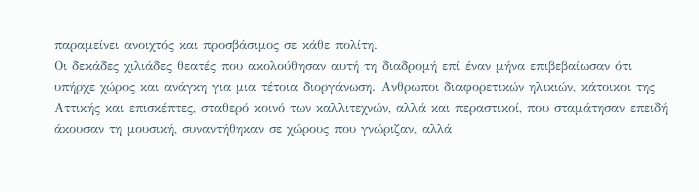παραμείνει ανοιχτός και προσβάσιμος σε κάθε πολίτη.
Οι δεκάδες χιλιάδες θεατές που ακολούθησαν αυτή τη διαδρομή επί έναν μήνα επιβεβαίωσαν ότι υπήρχε χώρος και ανάγκη για μια τέτοια διοργάνωση. Ανθρωποι διαφορετικών ηλικιών, κάτοικοι της Αττικής και επισκέπτες, σταθερό κοινό των καλλιτεχνών, αλλά και περαστικοί, που σταμάτησαν επειδή άκουσαν τη μουσική, συναντήθηκαν σε χώρους που γνώριζαν, αλλά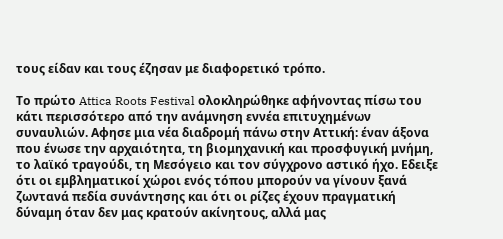τους είδαν και τους έζησαν με διαφορετικό τρόπο.

Το πρώτο Attica Roots Festival ολοκληρώθηκε αφήνοντας πίσω του κάτι περισσότερο από την ανάμνηση εννέα επιτυχημένων συναυλιών. Αφησε μια νέα διαδρομή πάνω στην Αττική: έναν άξονα που ένωσε την αρχαιότητα, τη βιομηχανική και προσφυγική μνήμη, το λαϊκό τραγούδι, τη Μεσόγειο και τον σύγχρονο αστικό ήχο. Εδειξε ότι οι εμβληματικοί χώροι ενός τόπου μπορούν να γίνουν ξανά ζωντανά πεδία συνάντησης και ότι οι ρίζες έχουν πραγματική δύναμη όταν δεν μας κρατούν ακίνητους, αλλά μας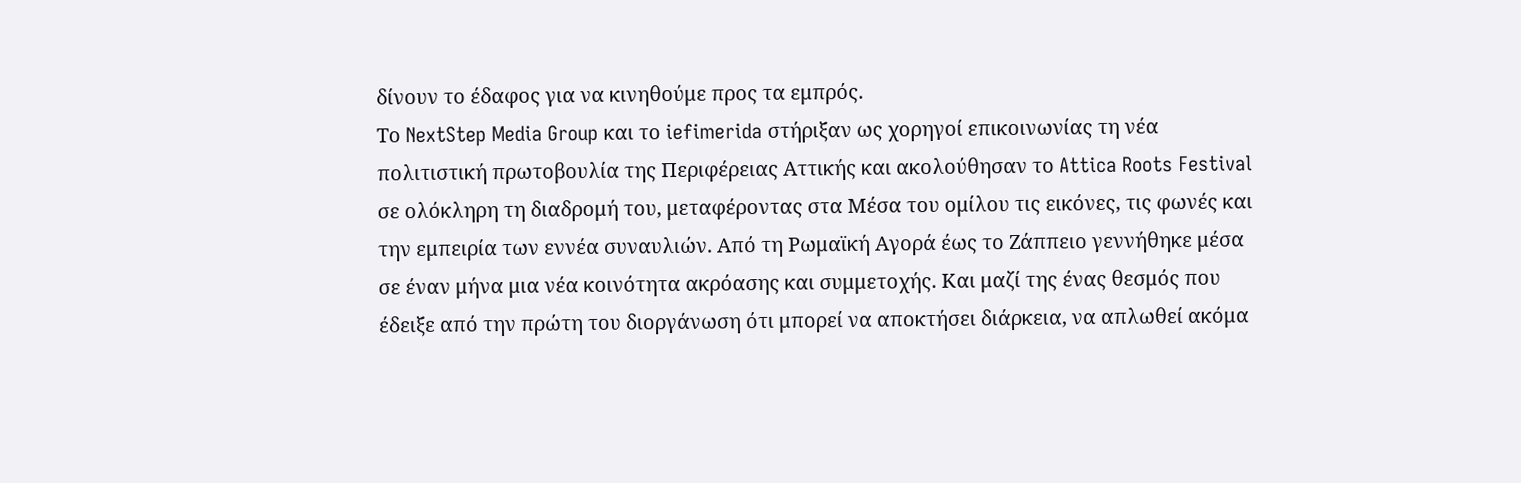δίνουν το έδαφος για να κινηθούμε προς τα εμπρός.
Το NextStep Media Group και το iefimerida στήριξαν ως χορηγοί επικοινωνίας τη νέα πολιτιστική πρωτοβουλία της Περιφέρειας Αττικής και ακολούθησαν το Attica Roots Festival σε ολόκληρη τη διαδρομή του, μεταφέροντας στα Μέσα του ομίλου τις εικόνες, τις φωνές και την εμπειρία των εννέα συναυλιών. Από τη Ρωμαϊκή Αγορά έως το Ζάππειο γεννήθηκε μέσα σε έναν μήνα μια νέα κοινότητα ακρόασης και συμμετοχής. Και μαζί της ένας θεσμός που έδειξε από την πρώτη του διοργάνωση ότι μπορεί να αποκτήσει διάρκεια, να απλωθεί ακόμα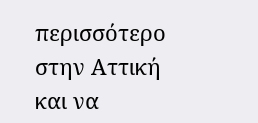περισσότερο στην Αττική και να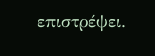επιστρέψει.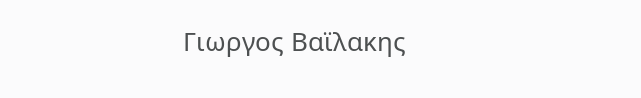Γιωργος Βαϊλακης